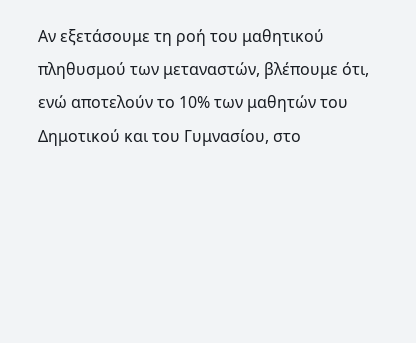Αν εξετάσουμε τη ροή του μαθητικού πληθυσμού των μεταναστών, βλέπουμε ότι, ενώ αποτελούν το 10% των μαθητών του Δημοτικού και του Γυμνασίου, στο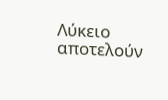Λύκειο αποτελούν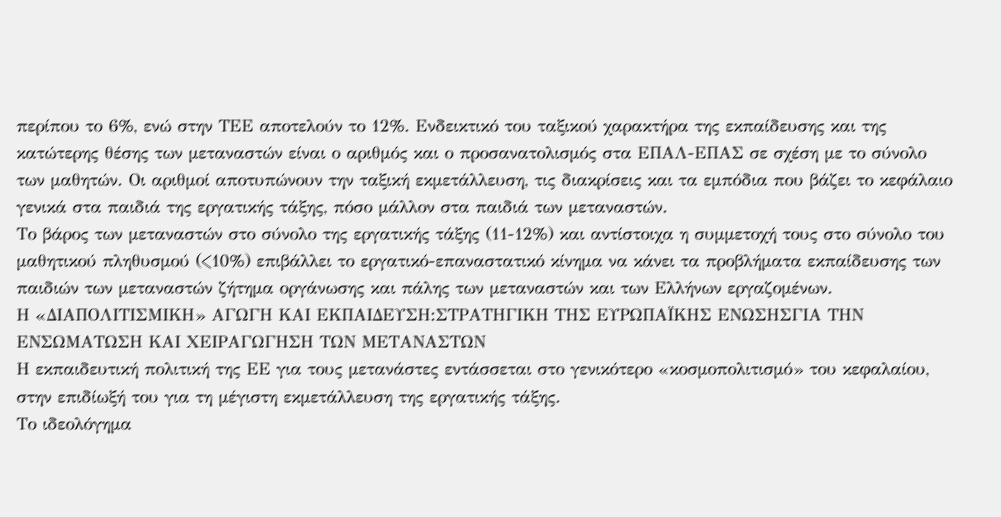περίπου το 6%, ενώ στην ΤΕΕ αποτελούν το 12%. Ενδεικτικό του ταξικού χαρακτήρα της εκπαίδευσης και της κατώτερης θέσης των μεταναστών είναι ο αριθμός και ο προσανατολισμός στα ΕΠΑΛ-ΕΠΑΣ σε σχέση με το σύνολο των μαθητών. Οι αριθμοί αποτυπώνουν την ταξική εκμετάλλευση, τις διακρίσεις και τα εμπόδια που βάζει το κεφάλαιο γενικά στα παιδιά της εργατικής τάξης, πόσο μάλλον στα παιδιά των μεταναστών.
Το βάρος των μεταναστών στο σύνολο της εργατικής τάξης (11-12%) και αντίστοιχα η συμμετοχή τους στο σύνολο του μαθητικού πληθυσμού (<10%) επιβάλλει το εργατικό-επαναστατικό κίνημα να κάνει τα προβλήματα εκπαίδευσης των παιδιών των μεταναστών ζήτημα οργάνωσης και πάλης των μεταναστών και των Ελλήνων εργαζομένων.
Η «ΔΙΑΠΟΛΙΤΙΣΜΙΚΗ» ΑΓΩΓΗ ΚΑΙ ΕΚΠΑΙΔΕΥΣΗ:ΣΤΡΑΤΗΓΙΚΗ ΤΗΣ ΕΥΡΩΠΑΪΚΗΣ ΕΝΩΣΗΣΓΙΑ ΤΗΝ ΕΝΣΩΜΑΤΩΣΗ ΚΑΙ ΧΕΙΡΑΓΩΓΗΣΗ ΤΩΝ ΜΕΤΑΝΑΣΤΩΝ
Η εκπαιδευτική πολιτική της ΕΕ για τους μετανάστες εντάσσεται στο γενικότερο «κοσμοπολιτισμό» του κεφαλαίου, στην επιδίωξή του για τη μέγιστη εκμετάλλευση της εργατικής τάξης.
Το ιδεολόγημα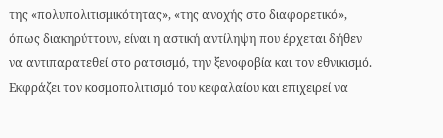της «πολυπολιτισμικότητας», «της ανοχής στο διαφορετικό», όπως διακηρύττουν, είναι η αστική αντίληψη που έρχεται δήθεν να αντιπαρατεθεί στο ρατσισμό, την ξενοφοβία και τον εθνικισμό. Εκφράζει τον κοσμοπολιτισμό του κεφαλαίου και επιχειρεί να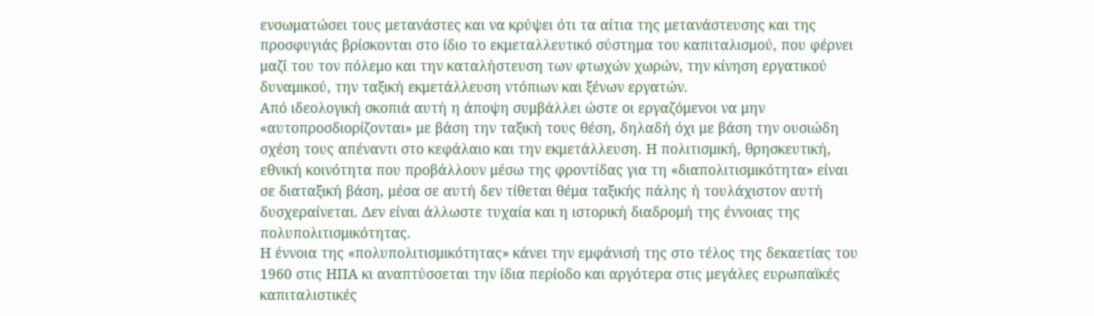ενσωματώσει τους μετανάστες και να κρύψει ότι τα αίτια της μετανάστευσης και της προσφυγιάς βρίσκονται στο ίδιο το εκμεταλλευτικό σύστημα του καπιταλισμού, που φέρνει μαζί του τον πόλεμο και την καταλήστευση των φτωχών χωρών, την κίνηση εργατικού δυναμικού, την ταξική εκμετάλλευση ντόπιων και ξένων εργατών.
Από ιδεολογική σκοπιά αυτή η άποψη συμβάλλει ώστε οι εργαζόμενοι να μην «αυτοπροσδιορίζονται» με βάση την ταξική τους θέση, δηλαδή όχι με βάση την ουσιώδη σχέση τους απέναντι στο κεφάλαιο και την εκμετάλλευση. Η πολιτισμική, θρησκευτική, εθνική κοινότητα που προβάλλουν μέσω της φροντίδας για τη «διαπολιτισμικότητα» είναι σε διαταξική βάση, μέσα σε αυτή δεν τίθεται θέμα ταξικής πάλης ή τουλάχιστον αυτή δυσχεραίνεται. Δεν είναι άλλωστε τυχαία και η ιστορική διαδρομή της έννοιας της πολυπολιτισμικότητας.
Η έννοια της «πολυπολιτισμικότητας» κάνει την εμφάνισή της στο τέλος της δεκαετίας του 1960 στις ΗΠΑ κι αναπτύσσεται την ίδια περίοδο και αργότερα στις μεγάλες ευρωπαϊκές καπιταλιστικές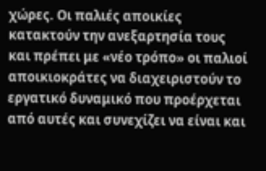χώρες. Οι παλιές αποικίες κατακτούν την ανεξαρτησία τους και πρέπει με «νέο τρόπο» οι παλιοί αποικιοκράτες να διαχειριστούν το εργατικό δυναμικό που προέρχεται από αυτές και συνεχίζει να είναι και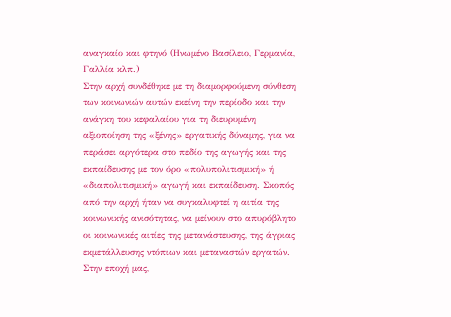αναγκαίο και φτηνό (Ηνωμένο Βασίλειο, Γερμανία, Γαλλία κλπ.)
Στην αρχή συνδέθηκε με τη διαμορφούμενη σύνθεση των κοινωνιών αυτών εκείνη την περίοδο και την ανάγκη του κεφαλαίου για τη διευρυμένη αξιοποίηση της «ξένης» εργατικής δύναμης, για να περάσει αργότερα στο πεδίο της αγωγής και της εκπαίδευσης με τον όρο «πολυπολιτισμική» ή «διαπολιτισμική» αγωγή και εκπαίδευση. Σκοπός από την αρχή ήταν να συγκαλυφτεί η αιτία της κοινωνικής ανισότητας, να μείνουν στο απυρόβλητο οι κοινωνικές αιτίες της μετανάστευσης, της άγριας εκμετάλλευσης ντόπιων και μεταναστών εργατών.
Στην εποχή μας,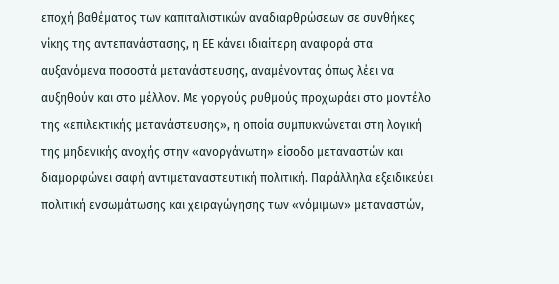εποχή βαθέματος των καπιταλιστικών αναδιαρθρώσεων σε συνθήκες νίκης της αντεπανάστασης, η ΕΕ κάνει ιδιαίτερη αναφορά στα αυξανόμενα ποσοστά μετανάστευσης, αναμένοντας όπως λέει να αυξηθούν και στο μέλλον. Με γοργούς ρυθμούς προχωράει στο μοντέλο της «επιλεκτικής μετανάστευσης», η οποία συμπυκνώνεται στη λογική της μηδενικής ανοχής στην «ανοργάνωτη» είσοδο μεταναστών και διαμορφώνει σαφή αντιμεταναστευτική πολιτική. Παράλληλα εξειδικεύει πολιτική ενσωμάτωσης και χειραγώγησης των «νόμιμων» μεταναστών,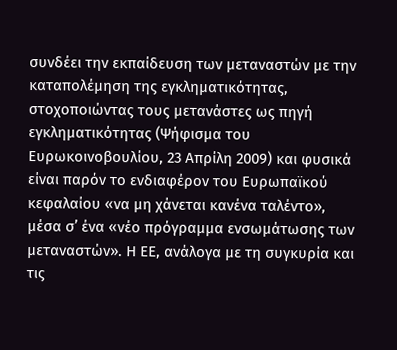συνδέει την εκπαίδευση των μεταναστών με την καταπολέμηση της εγκληματικότητας, στοχοποιώντας τους μετανάστες ως πηγή εγκληματικότητας (Ψήφισμα του Ευρωκοινοβουλίου, 23 Απρίλη 2009) και φυσικά είναι παρόν το ενδιαφέρον του Ευρωπαϊκού κεφαλαίου «να μη χάνεται κανένα ταλέντο», μέσα σ’ ένα «νέο πρόγραμμα ενσωμάτωσης των μεταναστών». Η ΕΕ, ανάλογα με τη συγκυρία και τις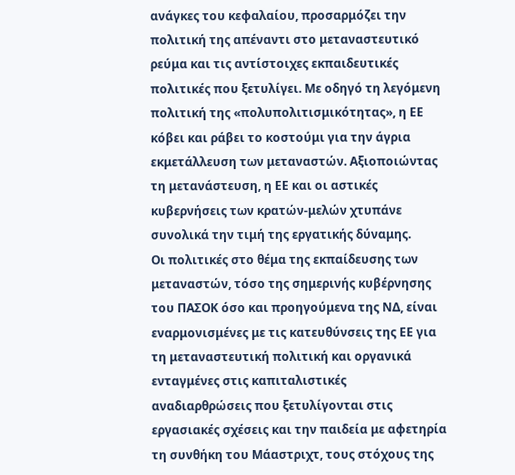ανάγκες του κεφαλαίου, προσαρμόζει την πολιτική της απέναντι στο μεταναστευτικό ρεύμα και τις αντίστοιχες εκπαιδευτικές πολιτικές που ξετυλίγει. Με οδηγό τη λεγόμενη πολιτική της «πολυπολιτισμικότητας», η ΕΕ κόβει και ράβει το κοστούμι για την άγρια εκμετάλλευση των μεταναστών. Αξιοποιώντας τη μετανάστευση, η ΕΕ και οι αστικές κυβερνήσεις των κρατών-μελών χτυπάνε συνολικά την τιμή της εργατικής δύναμης.
Οι πολιτικές στο θέμα της εκπαίδευσης των μεταναστών, τόσο της σημερινής κυβέρνησης του ΠΑΣΟΚ όσο και προηγούμενα της ΝΔ, είναι εναρμονισμένες με τις κατευθύνσεις της ΕΕ για τη μεταναστευτική πολιτική και οργανικά ενταγμένες στις καπιταλιστικές αναδιαρθρώσεις που ξετυλίγονται στις εργασιακές σχέσεις και την παιδεία με αφετηρία τη συνθήκη του Μάαστριχτ, τους στόχους της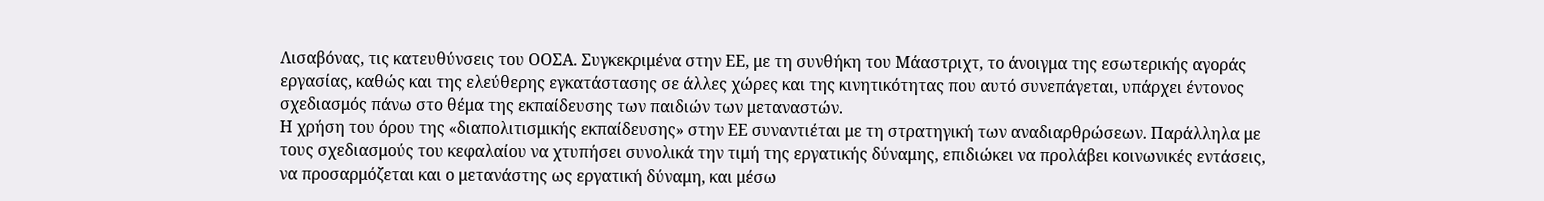Λισαβόνας, τις κατευθύνσεις του ΟΟΣΑ. Συγκεκριμένα στην ΕΕ, με τη συνθήκη του Μάαστριχτ, το άνοιγμα της εσωτερικής αγοράς εργασίας, καθώς και της ελεύθερης εγκατάστασης σε άλλες χώρες και της κινητικότητας που αυτό συνεπάγεται, υπάρχει έντονος σχεδιασμός πάνω στο θέμα της εκπαίδευσης των παιδιών των μεταναστών.
Η χρήση του όρου της «διαπολιτισμικής εκπαίδευσης» στην ΕΕ συναντιέται με τη στρατηγική των αναδιαρθρώσεων. Παράλληλα με τους σχεδιασμούς του κεφαλαίου να χτυπήσει συνολικά την τιμή της εργατικής δύναμης, επιδιώκει να προλάβει κοινωνικές εντάσεις, να προσαρμόζεται και ο μετανάστης ως εργατική δύναμη, και μέσω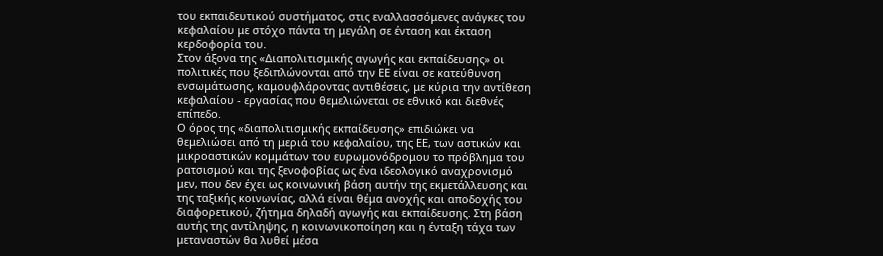του εκπαιδευτικού συστήματος, στις εναλλασσόμενες ανάγκες του κεφαλαίου με στόχο πάντα τη μεγάλη σε ένταση και έκταση κερδοφορία του.
Στον άξονα της «Διαπολιτισμικής αγωγής και εκπαίδευσης» οι πολιτικές που ξεδιπλώνονται από την ΕΕ είναι σε κατεύθυνση ενσωμάτωσης, καμουφλάροντας αντιθέσεις, με κύρια την αντίθεση κεφαλαίου - εργασίας που θεμελιώνεται σε εθνικό και διεθνές επίπεδο.
Ο όρος της «διαπολιτισμικής εκπαίδευσης» επιδιώκει να θεμελιώσει από τη μεριά του κεφαλαίου, της ΕΕ, των αστικών και μικροαστικών κομμάτων του ευρωμονόδρομου το πρόβλημα του ρατσισμού και της ξενοφοβίας ως ένα ιδεολογικό αναχρονισμό μεν, που δεν έχει ως κοινωνική βάση αυτήν της εκμετάλλευσης και της ταξικής κοινωνίας, αλλά είναι θέμα ανοχής και αποδοχής του διαφορετικού, ζήτημα δηλαδή αγωγής και εκπαίδευσης. Στη βάση αυτής της αντίληψης, η κοινωνικοποίηση και η ένταξη τάχα των μεταναστών θα λυθεί μέσα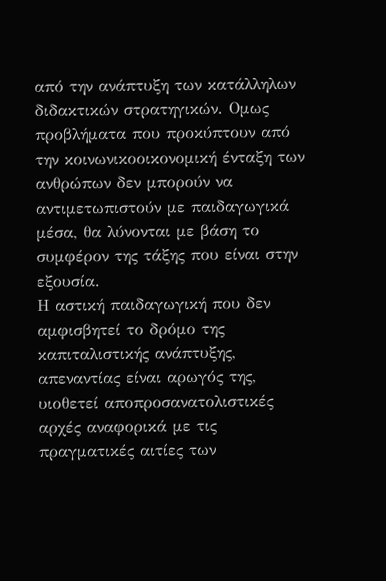από την ανάπτυξη των κατάλληλων διδακτικών στρατηγικών. Ομως προβλήματα που προκύπτουν από την κοινωνικοοικονομική ένταξη των ανθρώπων δεν μπορούν να αντιμετωπιστούν με παιδαγωγικά μέσα, θα λύνονται με βάση το συμφέρον της τάξης που είναι στην εξουσία.
Η αστική παιδαγωγική που δεν αμφισβητεί το δρόμο της καπιταλιστικής ανάπτυξης, απεναντίας είναι αρωγός της, υιοθετεί αποπροσανατολιστικές αρχές αναφορικά με τις πραγματικές αιτίες των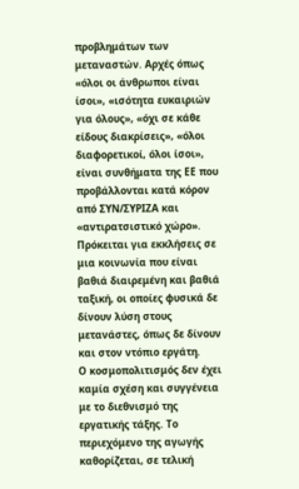προβλημάτων των μεταναστών. Αρχές όπως «όλοι οι άνθρωποι είναι ίσοι», «ισότητα ευκαιριών για όλους», «όχι σε κάθε είδους διακρίσεις», «όλοι διαφορετικοί, όλοι ίσοι», είναι συνθήματα της ΕΕ που προβάλλονται κατά κόρον από ΣΥΝ/ΣΥΡΙΖΑ και «αντιρατσιστικό χώρο». Πρόκειται για εκκλήσεις σε μια κοινωνία που είναι βαθιά διαιρεμένη και βαθιά ταξική, οι οποίες φυσικά δε δίνουν λύση στους μετανάστες, όπως δε δίνουν και στον ντόπιο εργάτη.
Ο κοσμοπολιτισμός δεν έχει καμία σχέση και συγγένεια με το διεθνισμό της εργατικής τάξης. Το περιεχόμενο της αγωγής καθορίζεται, σε τελική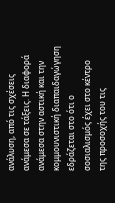ανάλυση, από τις σχέσεις ανάμεσα σε τάξεις. Η διαφορά ανάμεσα στην αστική και την κομμουνιστική διαπαιδαγώγηση εδράζεται στο ότι ο σοσιαλισμός έχει στο κέντρο της προσοχής του τις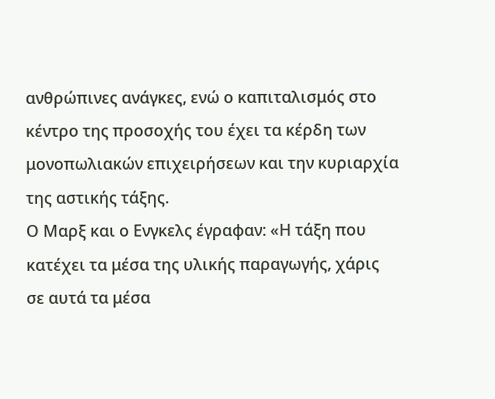ανθρώπινες ανάγκες, ενώ ο καπιταλισμός στο κέντρο της προσοχής του έχει τα κέρδη των μονοπωλιακών επιχειρήσεων και την κυριαρχία της αστικής τάξης.
Ο Μαρξ και ο Ενγκελς έγραφαν: «Η τάξη που κατέχει τα μέσα της υλικής παραγωγής, χάρις σε αυτά τα μέσα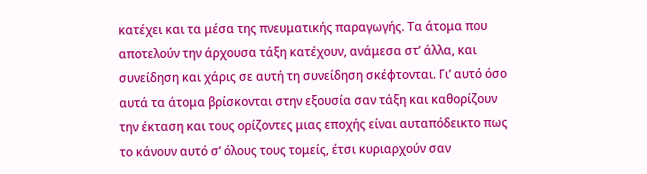κατέχει και τα μέσα της πνευματικής παραγωγής. Τα άτομα που αποτελούν την άρχουσα τάξη κατέχουν, ανάμεσα στ’ άλλα, και συνείδηση και χάρις σε αυτή τη συνείδηση σκέφτονται. Γι’ αυτό όσο αυτά τα άτομα βρίσκονται στην εξουσία σαν τάξη και καθορίζουν την έκταση και τους ορίζοντες μιας εποχής είναι αυταπόδεικτο πως το κάνουν αυτό σ’ όλους τους τομείς, έτσι κυριαρχούν σαν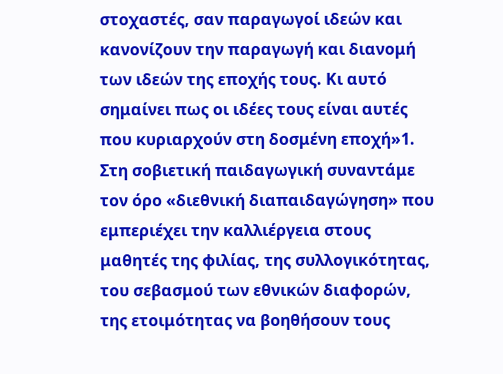στοχαστές, σαν παραγωγοί ιδεών και κανονίζουν την παραγωγή και διανομή των ιδεών της εποχής τους. Κι αυτό σημαίνει πως οι ιδέες τους είναι αυτές που κυριαρχούν στη δοσμένη εποχή»1.
Στη σοβιετική παιδαγωγική συναντάμε τον όρο «διεθνική διαπαιδαγώγηση» που εμπεριέχει την καλλιέργεια στους μαθητές της φιλίας, της συλλογικότητας, του σεβασμού των εθνικών διαφορών, της ετοιμότητας να βοηθήσουν τους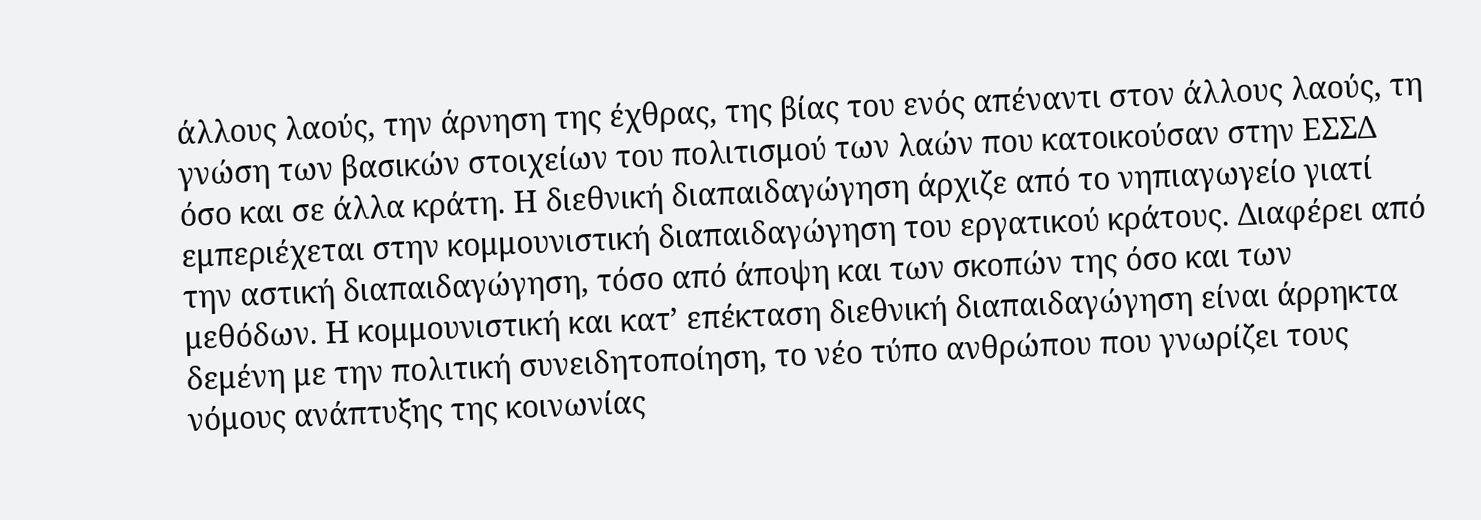άλλους λαούς, την άρνηση της έχθρας, της βίας του ενός απέναντι στον άλλους λαούς, τη γνώση των βασικών στοιχείων του πολιτισμού των λαών που κατοικούσαν στην ΕΣΣΔ όσο και σε άλλα κράτη. Η διεθνική διαπαιδαγώγηση άρχιζε από το νηπιαγωγείο γιατί εμπεριέχεται στην κομμουνιστική διαπαιδαγώγηση του εργατικού κράτους. Διαφέρει από την αστική διαπαιδαγώγηση, τόσο από άποψη και των σκοπών της όσο και των μεθόδων. Η κομμουνιστική και κατ’ επέκταση διεθνική διαπαιδαγώγηση είναι άρρηκτα δεμένη με την πολιτική συνειδητοποίηση, το νέο τύπο ανθρώπου που γνωρίζει τους νόμους ανάπτυξης της κοινωνίας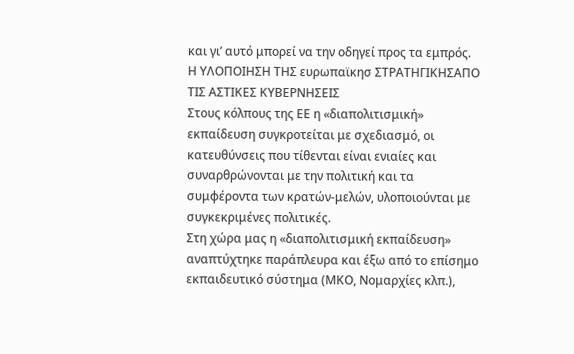και γι’ αυτό μπορεί να την οδηγεί προς τα εμπρός.
Η ΥΛΟΠΟΙΗΣΗ ΤΗΣ ευρωπαϊκησ ΣΤΡΑΤΗΓΙΚΗΣΑΠΟ ΤΙΣ ΑΣΤΙΚΕΣ ΚΥΒΕΡΝΗΣΕΙΣ
Στους κόλπους της ΕΕ η «διαπολιτισμική» εκπαίδευση συγκροτείται με σχεδιασμό, οι κατευθύνσεις που τίθενται είναι ενιαίες και συναρθρώνονται με την πολιτική και τα συμφέροντα των κρατών-μελών, υλοποιούνται με συγκεκριμένες πολιτικές.
Στη χώρα μας η «διαπολιτισμική εκπαίδευση» αναπτύχτηκε παράπλευρα και έξω από το επίσημο εκπαιδευτικό σύστημα (ΜΚΟ, Νομαρχίες κλπ.),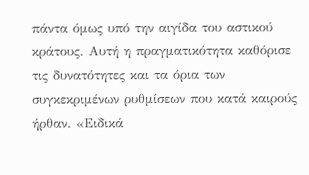πάντα όμως υπό την αιγίδα του αστικού κράτους. Αυτή η πραγματικότητα καθόρισε τις δυνατότητες και τα όρια των συγκεκριμένων ρυθμίσεων που κατά καιρούς ήρθαν. «Ειδικά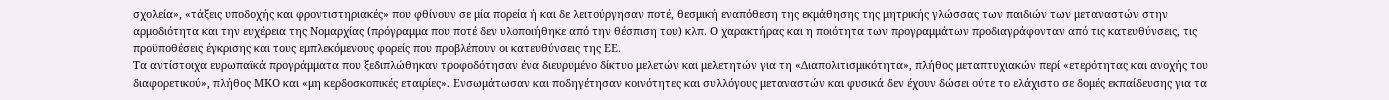σχολεία», «τάξεις υποδοχής και φροντιστηριακές» που φθίνουν σε μία πορεία ή και δε λειτούργησαν ποτέ, θεσμική εναπόθεση της εκμάθησης της μητρικής γλώσσας των παιδιών των μεταναστών στην αρμοδιότητα και την ευχέρεια της Νομαρχίας (πρόγραμμα που ποτέ δεν υλοποιήθηκε από την θέσπιση του) κλπ. Ο χαρακτήρας και η ποιότητα των προγραμμάτων προδιαγράφονταν από τις κατευθύνσεις, τις προϋποθέσεις έγκρισης και τους εμπλεκόμενους φορείς που προβλέπουν οι κατευθύνσεις της ΕΕ.
Τα αντίστοιχα ευρωπαϊκά προγράμματα που ξεδιπλώθηκαν τροφοδότησαν ένα διευρυμένο δίκτυο μελετών και μελετητών για τη «Διαπολιτισμικότητα», πλήθος μεταπτυχιακών περί «ετερότητας και ανοχής του διαφορετικού», πλήθος ΜΚΟ και «μη κερδοσκοπικές εταιρίες». Ενσωμάτωσαν και ποδηγέτησαν κοινότητες και συλλόγους μεταναστών και φυσικά δεν έχουν δώσει ούτε το ελάχιστο σε δομές εκπαίδευσης για τα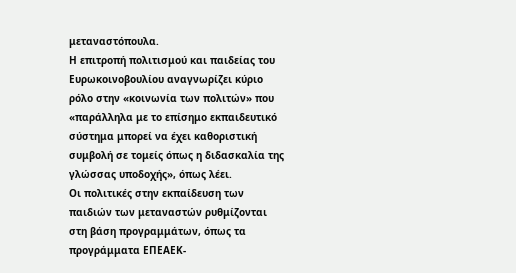μεταναστόπουλα.
Η επιτροπή πολιτισμού και παιδείας του Ευρωκοινοβουλίου αναγνωρίζει κύριο ρόλο στην «κοινωνία των πολιτών» που «παράλληλα με το επίσημο εκπαιδευτικό σύστημα μπορεί να έχει καθοριστική συμβολή σε τομείς όπως η διδασκαλία της γλώσσας υποδοχής», όπως λέει.
Οι πολιτικές στην εκπαίδευση των παιδιών των μεταναστών ρυθμίζονται στη βάση προγραμμάτων, όπως τα προγράμματα ΕΠΕΑΕΚ-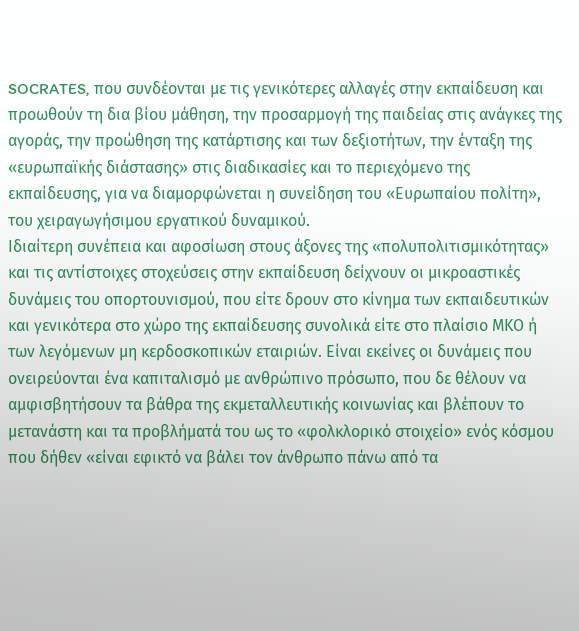SOCRATES, που συνδέονται με τις γενικότερες αλλαγές στην εκπαίδευση και προωθούν τη δια βίου μάθηση, την προσαρμογή της παιδείας στις ανάγκες της αγοράς, την προώθηση της κατάρτισης και των δεξιοτήτων, την ένταξη της «ευρωπαϊκής διάστασης» στις διαδικασίες και το περιεχόμενο της εκπαίδευσης, για να διαμορφώνεται η συνείδηση του «Ευρωπαίου πολίτη», του χειραγωγήσιμου εργατικού δυναμικού.
Ιδιαίτερη συνέπεια και αφοσίωση στους άξονες της «πολυπολιτισμικότητας» και τις αντίστοιχες στοχεύσεις στην εκπαίδευση δείχνουν οι μικροαστικές δυνάμεις του οπορτουνισμού, που είτε δρουν στο κίνημα των εκπαιδευτικών και γενικότερα στο χώρο της εκπαίδευσης συνολικά είτε στο πλαίσιο ΜΚΟ ή των λεγόμενων μη κερδοσκοπικών εταιριών. Είναι εκείνες οι δυνάμεις που ονειρεύονται ένα καπιταλισμό με ανθρώπινο πρόσωπο, που δε θέλουν να αμφισβητήσουν τα βάθρα της εκμεταλλευτικής κοινωνίας και βλέπουν το μετανάστη και τα προβλήματά του ως το «φολκλορικό στοιχείο» ενός κόσμου που δήθεν «είναι εφικτό να βάλει τον άνθρωπο πάνω από τα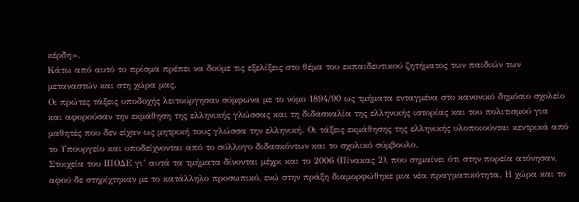κέρδη».
Κάτω από αυτό το πρίσμα πρέπει να δούμε τις εξελίξεις στο θέμα του εκπαιδευτικού ζητήματος των παιδιών των μεταναστών και στη χώρα μας.
Οι πρώτες τάξεις υποδοχής λειτούργησαν σύμφωνα με το νόμο 1894/90 ως τμήματα ενταγμένα στο κανονικό δημόσιο σχολείο και αφορούσαν την εκμάθηση της ελληνικής γλώσσας και τη διδασκαλία της ελληνικής ιστορίας και του πολιτισμού για μαθητές που δεν είχαν ως μητρική τους γλώσσα την ελληνική. Οι τάξεις εκμάθησης της ελληνικής υλοποιούνται κεντρικά από το Υπουργείο και υποδείχνονται από το σύλλογο διδασκόντων και το σχολικό σύμβουλο.
Στοιχεία του ΙΠΟΔΕ γι’ αυτά τα τμήματα δίνονται μέχρι και το 2006 (Πίνακας 2), που σημαίνει ότι στην πορεία ατόνησαν, αφού δε στηρίχτηκαν με το κατάλληλο προσωπικό, ενώ στην πράξη διαμορφώθηκε μια νέα πραγματικότητα. Η χώρα και το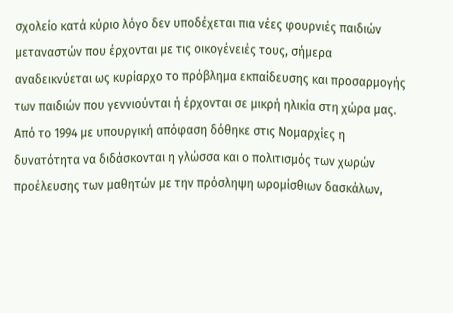σχολείο κατά κύριο λόγο δεν υποδέχεται πια νέες φουρνιές παιδιών μεταναστών που έρχονται με τις οικογένειές τους, σήμερα αναδεικνύεται ως κυρίαρχο το πρόβλημα εκπαίδευσης και προσαρμογής των παιδιών που γεννιούνται ή έρχονται σε μικρή ηλικία στη χώρα μας.
Από το 1994 με υπουργική απόφαση δόθηκε στις Νομαρχίες η δυνατότητα να διδάσκονται η γλώσσα και ο πολιτισμός των χωρών προέλευσης των μαθητών με την πρόσληψη ωρομίσθιων δασκάλων,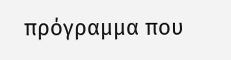πρόγραμμα που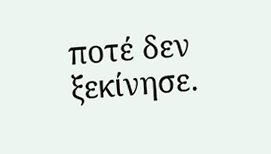ποτέ δεν ξεκίνησε.